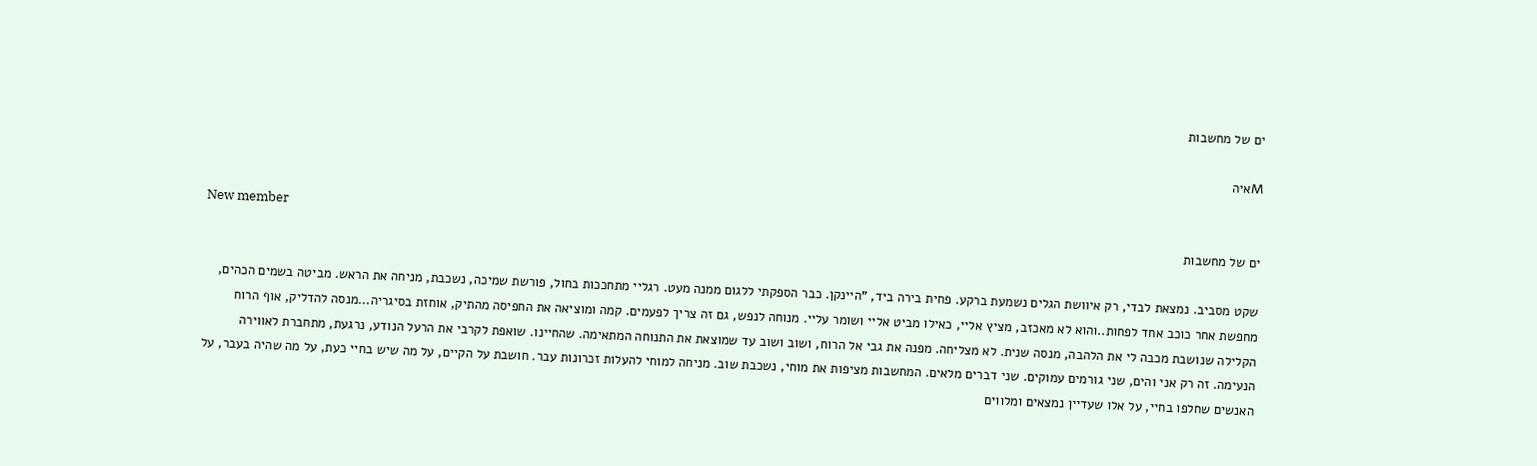ים של מחשבות

Mאיה

New member
ים של מחשבות

שקט מסביב. נמצאת לבדי, רק איוושת הגלים נשמעת ברקע. פחית בירה ביד, "היינקן. כבר הספקתי ללגום ממנה מעט. רגליי מתחככות בחול, פורשת שמיכה, נשכבת, מניחה את הראש. מביטה בשמים הכהים, מחפשת אחר כוכב אחד לפחות..והוא לא מאכזב, מציץ אליי, כאילו מביט אליי ושומר עליי. מנוחה לנפש, גם זה צריך לפעמים. קמה ומוציאה את החפיסה מהתיק, אוחזת בסיגריה...מנסה להדליק, אוף הרוח הקלילה שנושבת מכבה לי את הלהבה, מנסה שנית. לא מצליחה. מפנה את גבי אל הרוח, ושוב ושוב עד שמוצאת את התנוחה המתאימה. שהחיינו. שואפת לקרבי את הרעל הנודע, נרגעת, מתחברת לאווירה הנעימה. זה רק אני והים, שני גורמים עמוקים. שני דברים מלאים. המחשבות מציפות את מוחי, נשכבת שוב. מניחה למוחי להעלות זכרונות עבר. חושבת על הקיים, על מה שיש בחיי כעת, על מה שהיה בעבר, על האנשים שחלפו בחיי, על אלו שעדיין נמצאים ומלווים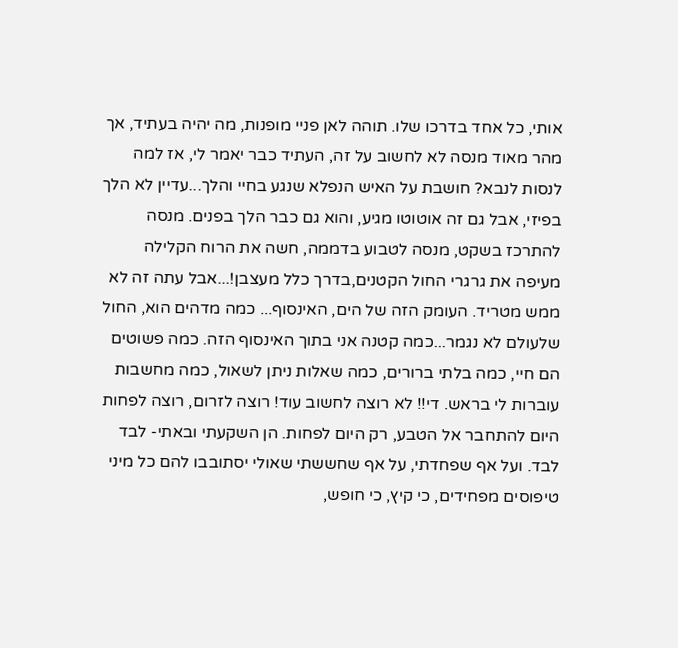אותי, כל אחד בדרכו שלו. תוהה לאן פניי מופנות, מה יהיה בעתיד, אך מהר מאוד מנסה לא לחשוב על זה, העתיד כבר יאמר לי, אז למה לנסות לנבא? חושבת על האיש הנפלא שנגע בחיי והלך...עדיין לא הלך בפיזי, אבל גם זה אוטוטו מגיע, והוא גם כבר הלך בפנים. מנסה להתרכז בשקט, מנסה לטבוע בדממה, חשה את הרוח הקלילה מעיפה את גרגרי החול הקטנים,בדרך כלל מעצבן!...אבל עתה זה לא ממש מטריד. העומק הזה של הים, האינסוף... כמה מדהים הוא, החול שלעולם לא נגמר...כמה קטנה אני בתוך האינסוף הזה. כמה פשוטים הם חיי, כמה בלתי ברורים, כמה שאלות ניתן לשאול, כמה מחשבות עוברות לי בראש. די!! לא רוצה לחשוב עוד! רוצה לזרום, רוצה לפחות היום להתחבר אל הטבע, רק היום לפחות. הן השקעתי ובאתי- לבד לבד. ועל אף שפחדתי, על אף שחששתי שאולי יסתובבו להם כל מיני טיפוסים מפחידים, כי קיץ, כי חופש,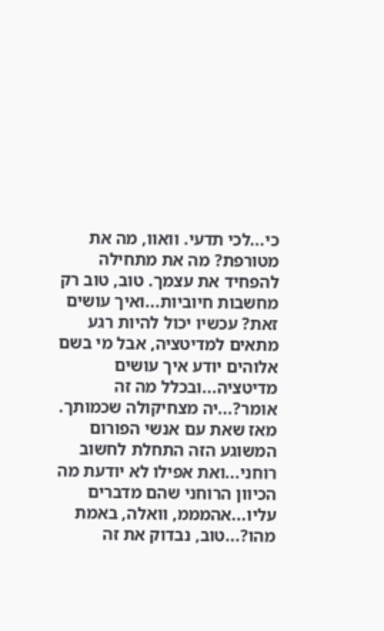כי...לכי תדעי. וואוו, מה את מטורפת? מה את מתחילה להפחיד את עצמך. טוב, טוב רק מחשבות חיוביות...ואיך עושים זאת? עכשיו יכול להיות רגע מתאים למדיטציה, אבל מי בשם אלוהים יודע איך עושים מדיטציה...ובכלל מה זה אומר?...יה מצחיקולה שכמותך. מאז שאת עם אנשי הפורום המשוגע הזה התחלת לחשוב רוחני...ואת אפילו לא יודעת מה הכיוון הרוחני שהם מדברים עליו...אהמממ, וואלה, באמת מהו?...טוב, נבדוק את זה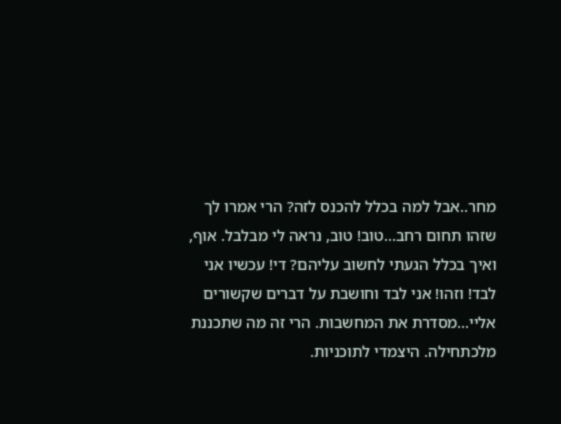מחר..אבל למה בכלל להכנס לזה? הרי אמרו לך שזהו תחום רחב...טוב! טוב, נראה לי מבלבל. אוף, ואיך בכלל הגעתי לחשוב עליהם? די! עכשיו אני לבד! וזהו! אני לבד וחושבת על דברים שקשורים אליי...מסדרת את המחשבות. הרי זה מה שתכננת מלכתחילה. היצמדי לתוכניות.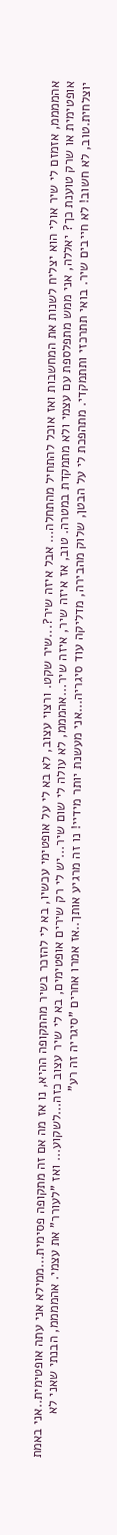אהממממ, אזמזם לי שיר אולי הוא יצליח לשנות את המחשבות ואז אוכל להתחיל מהתחלה... אבל איזה שיר?...שיר שקט. ורצוי עצוב, לא בא לי על אופטימי עכשיו, בא לי להזכר בשיר מהתקופה ההיא, נו אז מה אם זה מתקופה פסימית...ממילא אני עתה אופטימית..אני באמת אופטימית או שרק טוענת כך? יאללה, אני ממש מתפלספת עם עצמי ולא מתמקדת במטרה. טוב, אז איזה שיר, איזה שיר...אהמממ, לא עולה לי שום שיר...יש לי רק שירים אופטימים, בא לי שיר עצוב כזה...לשקוע... ואז "לעורר" את עצמי. אהממממ, הבנתי שאני לא יוצלחית.טוב, לא חשוב! לא חייבים שיר. בואי תתרכזי ותתמקדי. מתהפכת לי על הבטן, שלוק מהבירה, מדליקה עוד סיגריה...אני מעשנת יותר מידיי! נו זה מרגיע אותך..אז אמרו אחרים "סיגריה זה רע"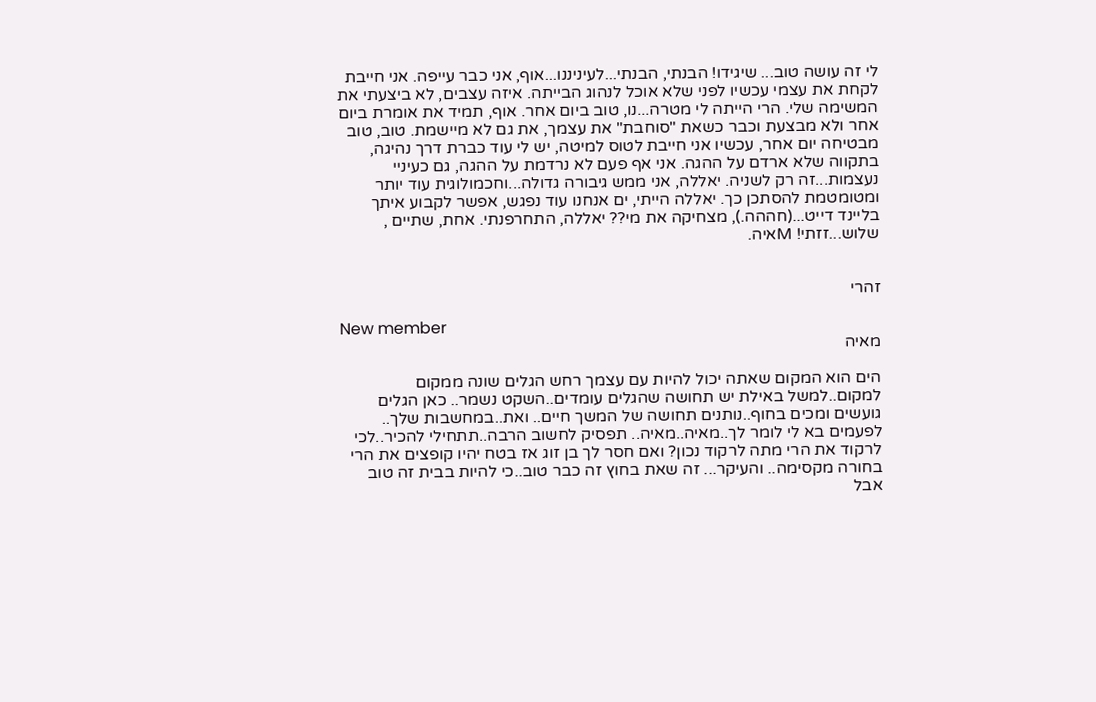לי זה עושה טוב... שיגידו! הבנתי, הבנתי...לעיניננו...אוף, אני כבר עייפה. אני חייבת לקחת את עצמי עכשיו לפני שלא אוכל לנהוג הבייתה. איזה עצבים, לא ביצעתי את המשימה שלי. הרי הייתה לי מטרה...נו, טוב ביום אחר. אוף, תמיד את אומרת ביום אחר ולא מבצעת וכבר כשאת "סוחבת" את עצמך, את גם לא מיישמת. טוב, טוב מבטיחה יום אחר, עכשיו אני חייבת לטוס למיטה, יש לי עוד כברת דרך נהיגה, בתקווה שלא ארדם על ההגה. אני אף פעם לא נרדמת על ההגה, גם כעיניי נעצמות...זה רק לשניה. יאללה, אני ממש גיבורה גדולה...וחכמולוגית עוד יותר ומטומטמת להסתכן כך. יאללה הייתי, ים אנחנו עוד נפגש, אפשר לקבוע איתך בליינד דייט...(חההה.), מצחיקה את מי?? יאללה, התחרפנתי. אחת, שתיים , שלוש...זזתי! Mאיה.


זהרי

New member
מאיה

הים הוא המקום שאתה יכול להיות עם עצמך רחש הגלים שונה ממקום למקום..למשל באילת יש תחושה שהגלים עומדים..השקט נשמר.. כאן הגלים גועשים ומכים בחוף..נותנים תחושה של המשך חיים.. ואת..במחשבות שלך.. לפעמים בא לי לומר לך..מאיה..מאיה.. תפסיק לחשוב הרבה..תתחילי להכיר..לכי לרקוד את הרי מתה לרקוד נכון? ואם חסר לך בן זוג אז בטח יהיו קופצים את הרי בחורה מקסימה.. והעיקר... זה שאת בחוץ זה כבר טוב..כי להיות בבית זה טוב אבל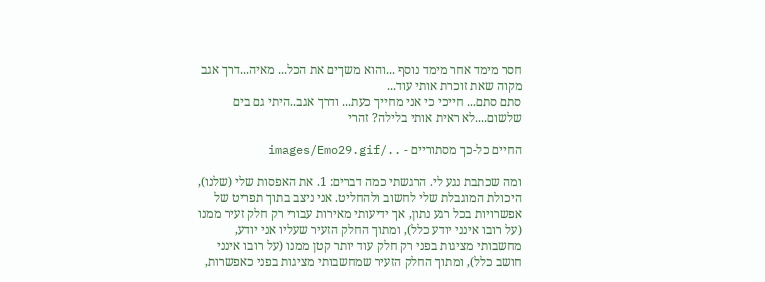חסר מימד אחר מימד נוסף ...והוא משךים את הכל... מאיה...דרך אגב מקוה שאת זוכרת אותי עוד...
סתם סתם... חייכי כי אני מחייך כעת... ודרך אגב..היתי גם בים שלשום....לא ראית אותי בלילה? זהרי

החיים כל-כך מסתוריים - ../images/Emo29.gif

ומה שכתבת נגע לי. הרגשתי כמה דברים: 1. את האפסות שלי (שלנו), היכולת המוגבלת שלי לחשוב ולהחליט. אני ניצב בתוך תפריט של אפשרויות בכל רגע נתון, אך ידיעותי מאירות עבורי רק חלק זעיר ממנו (על רובו אינני יודע כלל), ומתוך החלק הזעיר שעליו אני יודע, מחשבותי מציגות בפני רק חלק עוד יותר קטן ממנו (על רובו אינני חושב כלל), ומתוך החלק הזעיר שמחשבותי מציגות בפני כאפשרות,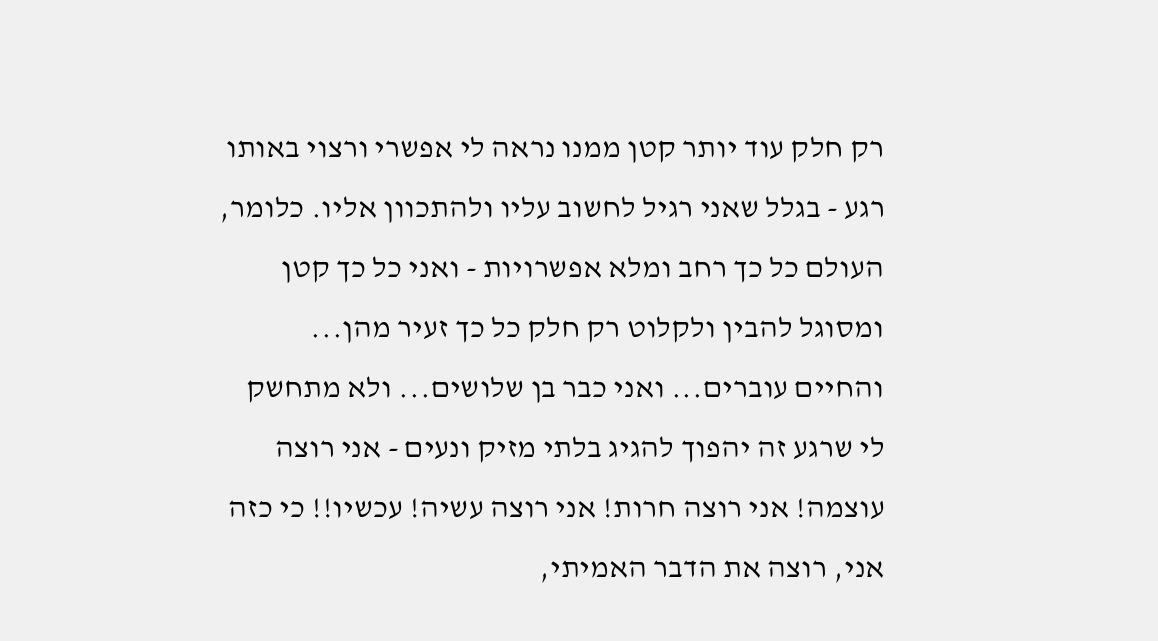רק חלק עוד יותר קטן ממנו נראה לי אפשרי ורצוי באותו רגע - בגלל שאני רגיל לחשוב עליו ולהתכוון אליו. כלומר, העולם כל כך רחב ומלא אפשרויות - ואני כל כך קטן ומסוגל להבין ולקלוט רק חלק כל כך זעיר מהן... והחיים עוברים... ואני כבר בן שלושים... ולא מתחשק לי שרגע זה יהפוך להגיג בלתי מזיק ונעים - אני רוצה עוצמה! אני רוצה חרות! אני רוצה עשיה! עכשיו!! כי כזה אני, רוצה את הדבר האמיתי,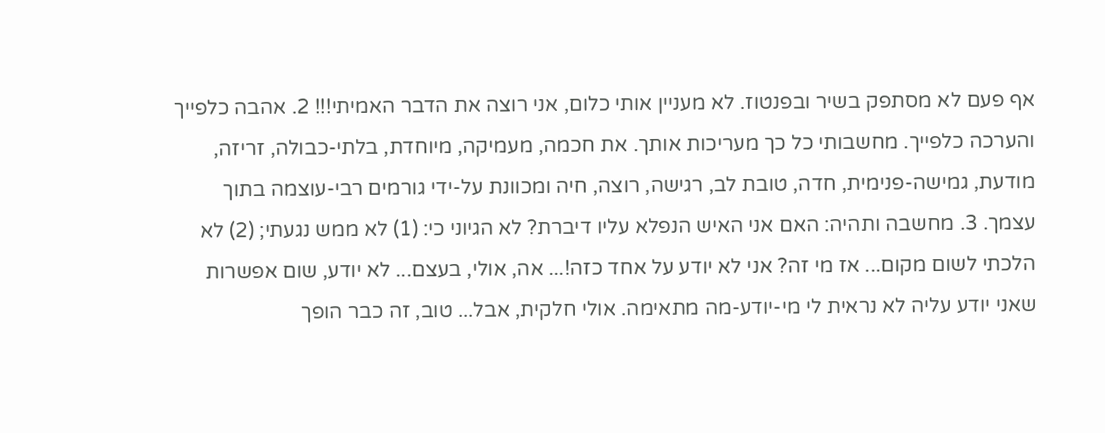אף פעם לא מסתפק בשיר ובפנטוז. לא מעניין אותי כלום, אני רוצה את הדבר האמיתי!!! 2. אהבה כלפייך והערכה כלפייך. מחשבותי כל כך מעריכות אותך. את חכמה, מעמיקה, מיוחדת, בלתי-כבולה, זריזה, מודעת, גמישה-פנימית, חדה, טובת לב, רגישה, רוצה, חיה ומכוונת על-ידי גורמים רבי-עוצמה בתוך עצמך. 3. מחשבה ותהיה: האם אני האיש הנפלא עליו דיברת? לא הגיוני כי: (1) לא ממש נגעתי; (2) לא הלכתי לשום מקום... אז מי זה? אני לא יודע על אחד כזה!... אה, אולי, בעצם... לא יודע, שום אפשרות שאני יודע עליה לא נראית לי מי-יודע-מה מתאימה. אולי חלקית, אבל... טוב, זה כבר הופך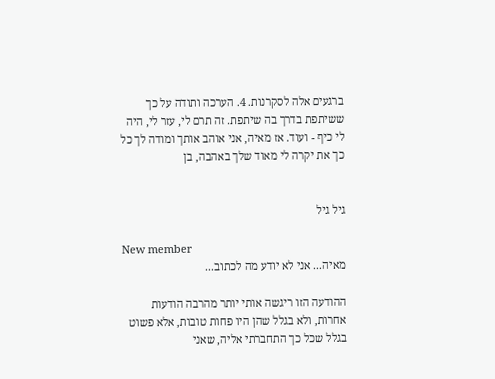ברגעים אלה לסקרנות. 4. הערכה ותודה על כך ששיתפת בדרך בה שיתפת. זה תרם לי, עזר לי, היה לי כיף - ועוד. אז מאיה, אני אוהב אותך ומודה לך כל כך את יקרה לי מאוד שלך באהבה, בן


גיל גיל

New member
מאיה... אני לא יודע מה לכתוב...

ההודעה הזו ריגשה אותי יותר מהרבה הודעות אחרות, ולא בגלל שהן היו פחות טובות, אלא פשוט בגלל שכל כך התחברתי אליה, שאני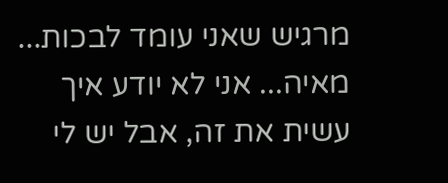מרגיש שאני עומד לבכות... מאיה... אני לא יודע איך עשית את זה, אבל יש לי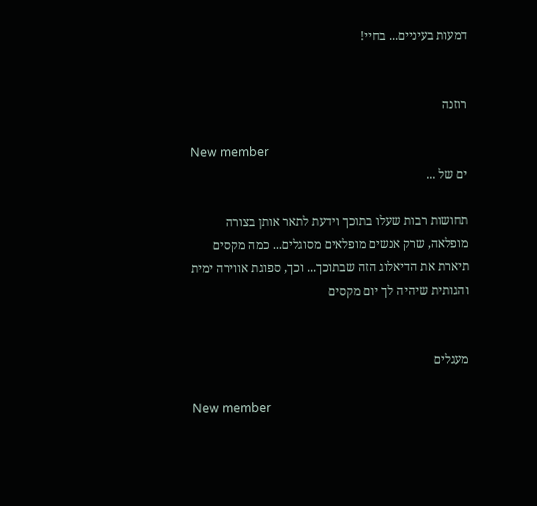דמעות בעיניים... בחיי!


רוזנה

New member
ים של ...

תחושות רבות שעלו בתוכך וידעת לתאר אותן בצורה מופלאה, שרק אנשים מופלאים מסוגלים... כמה מקסים תיארת את הדיאלוג הזה שבתוכך... וכך, ספוגת אווירה ימית והגותית שיהיה לך יום מקסים


מעגלים

New member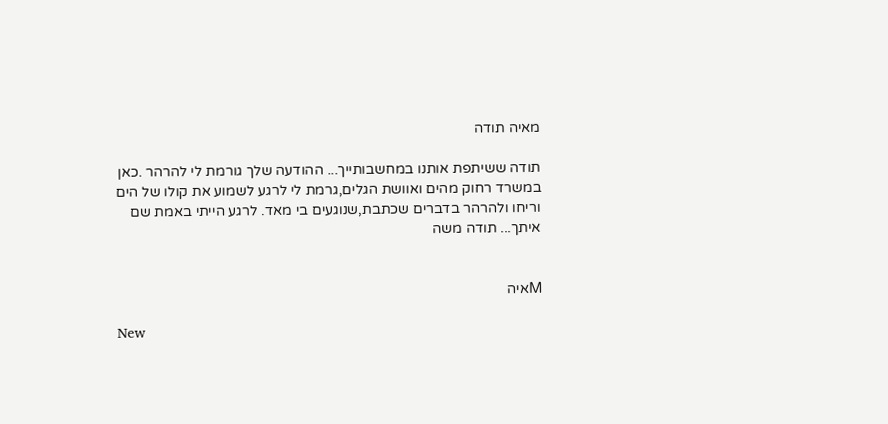מאיה תודה

תודה ששיתפת אותנו במחשבותייך... ההודעה שלך גורמת לי להרהר .כאן במשרד רחוק מהים ואוושת הגלים,גרמת לי לרגע לשמוע את קולו של הים וריחו ולהרהר בדברים שכתבת,שנוגעים בי מאד. לרגע הייתי באמת שם איתך... תודה משה


Mאיה

New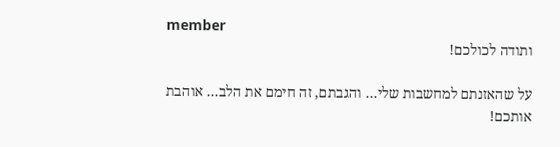member
ותודה לכולכם!

על שהאזנתם למחשבות שלי... והגבתם, זה חימם את הלב... אוהבת אותכם!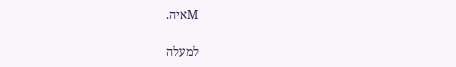Mאיה.

למעלה